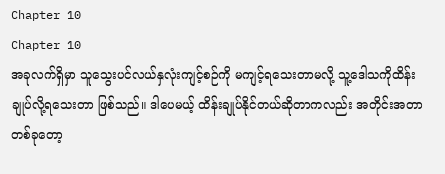Chapter 10
Chapter 10
အခုလက်ရှိမှာ သူသွေးပင်လယ်နှလုံးကျင့်စဉ်ကို မကျင့်ရသေးတာမလို့ သူ့ဒေါသကိုထိန်းချုပ်လို့ရသေးတာ ဖြစ်သည်။ ဒါပေမယ့် ထိန်းချုပ်နိုင်တယ်ဆိုတာကလည်း အတိုင်းအတာတစ်ခုတော့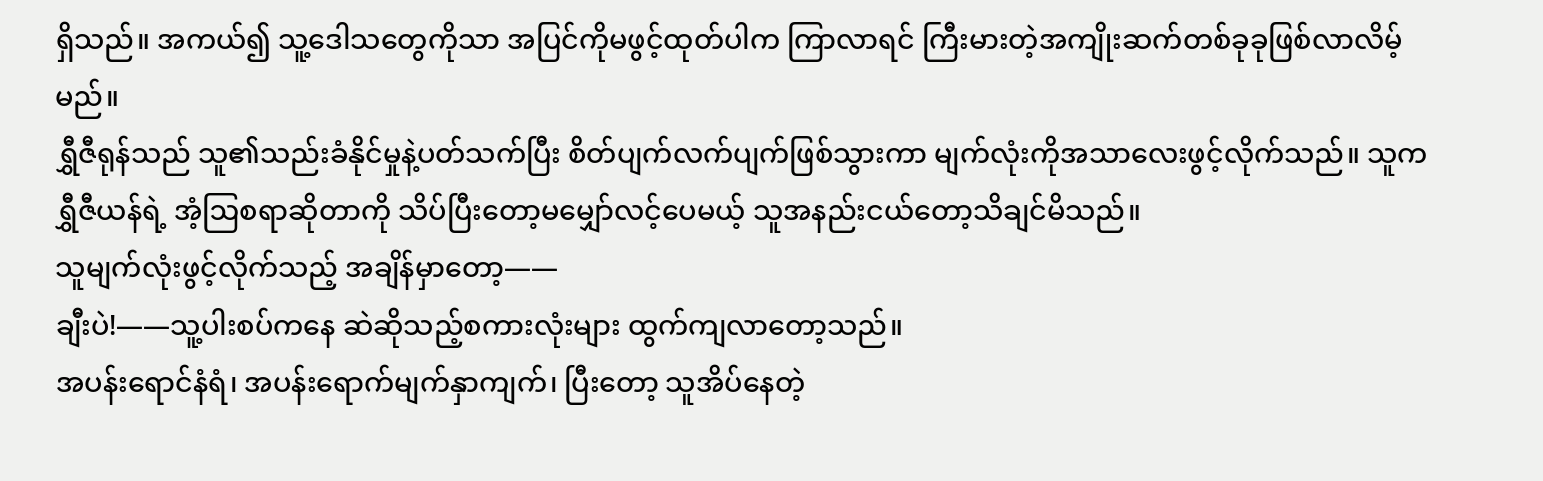ရှိသည်။ အကယ်၍ သူ့ဒေါသတွေကိုသာ အပြင်ကိုမဖွင့်ထုတ်ပါက ကြာလာရင် ကြီးမားတဲ့အကျိုးဆက်တစ်ခုခုဖြစ်လာလိမ့်မည်။
ရွှီဇီရုန်သည် သူ၏သည်းခံနိုင်မှုနဲ့ပတ်သက်ပြီး စိတ်ပျက်လက်ပျက်ဖြစ်သွားကာ မျက်လုံးကိုအသာလေးဖွင့်လိုက်သည်။ သူက ရွှီဇီယန်ရဲ့ အံ့ဩစရာဆိုတာကို သိပ်ပြီးတော့မမျှော်လင့်ပေမယ့် သူအနည်းငယ်တော့သိချင်မိသည်။
သူမျက်လုံးဖွင့်လိုက်သည့် အချိန်မှာတော့——
ချီးပဲ!——သူ့ပါးစပ်ကနေ ဆဲဆိုသည့်စကားလုံးများ ထွက်ကျလာတော့သည်။
အပန်းရောင်နံရံ၊ အပန်းရောက်မျက်နှာကျက်၊ ပြီးတော့ သူအိပ်နေတဲ့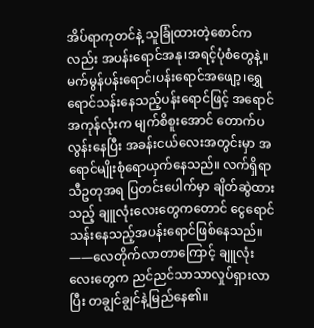အိပ်ရာကုတင်နဲ့ သူခြုံထားတဲ့စောင်ကလည်း အပန်းရောင်အနု၊အရင့်ပုံစံတွေနဲ့။
မက်မွန်ပန်းရောင်၊ပန်းရောင်အဖျော့၊ရွှေရောင်သန်းနေသည့်ပန်းရောင်ဖြင့် အရောင်အကုန်လုံးက မျက်စိစူးအောင် တောက်ပလွန်းနေပြီး အခန်းငယ်လေးအတွင်းမှာ အရောင်မျိုးစုံရောယှက်နေသည်။ လက်ရှိရာသီဥတုအရ ပြတင်းပေါက်မှာ ချိတ်ဆွဲထားသည့် ချူလုံးလေးတွေကတောင် ငွေရောင်သန်းနေသည့်အပန်းရောင်ဖြစ်နေသည်။
——လေတိုက်လာတာကြောင့် ချူလုံးလေးတွေက ညင်ညင်သာသာလှုပ်ရှားလာပြီး တချွင်ချွင်နဲ့မြည်နေ၏။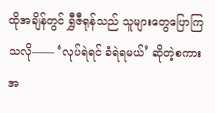ထိုအချိန်တွင် ရွှီဇီရုန်သည် သူများတွေပြောကြသလို—— ‘လုပ်ရဲရင် ခံရဲရမယ်’ ဆိုတဲ့စကားအ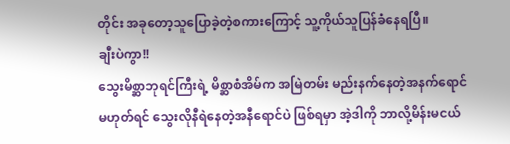တိုင်း အခုတော့သူပြောခဲ့တဲ့စကားကြောင့် သူ့ကိုယ်သူပြန်ခံနေရပြီ။
ချီးပဲကွာ!!
သွေးမိစ္ဆာဘုရင်ကြီးရဲ့ မိစ္ဆာစံအိမ်က အမြဲတမ်း မည်းနက်နေတဲ့အနက်ရောင် မဟုတ်ရင် သွေးလိုနီရဲနေတဲ့အနီရောင်ပဲ ဖြစ်ရမှာ အဲ့ဒါကို ဘာလို့မိန်းမငယ်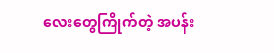လေးတွေကြိုက်တဲ့ အပန်း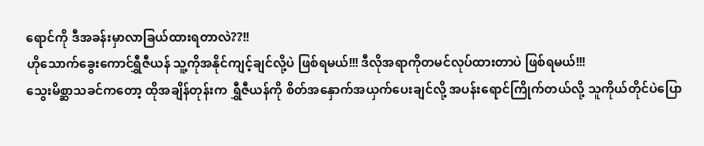ရောင်ကို ဒီအခန်းမှာလာခြယ်ထားရတာလဲ??!!
ဟိုသောက်ခွေးကောင်ရွှီဇီယန် သူ့ကိုအနိုင်ကျင့်ချင်လို့ပဲ ဖြစ်ရမယ်!!! ဒီလိုအရာကိုတမင်လုပ်ထားတာပဲ ဖြစ်ရမယ်!!!
သွေးမိစ္ဆာသခင်ကတော့ ထိုအချိန်တုန်းက ရွှီဇီယန်ကို စိတ်အနှောက်အယှက်ပေးချင်လို့ အပန်းရောင်ကြိုက်တယ်လို့ သူကိုယ်တိုင်ပဲပြော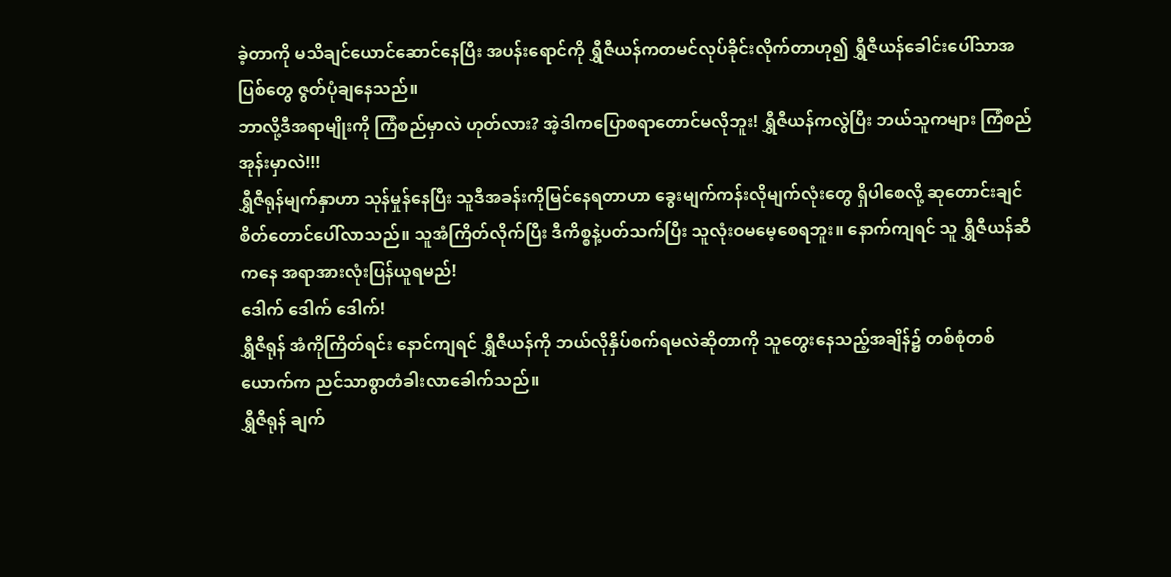ခဲ့တာကို မသိချင်ယောင်ဆောင်နေပြီး အပန်းရောင်ကို ရွှီဇီယန်ကတမင်လုပ်ခိုင်းလိုက်တာဟု၍ ရွှီဇီယန်ခေါင်းပေါ်သာအပြစ်တွေ ဇွတ်ပုံချနေသည်။
ဘာလို့ဒီအရာမျိုးကို ကြံစည်မှာလဲ ဟုတ်လား? အဲ့ဒါကပြောစရာတောင်မလိုဘူး! ရွှီဇီယန်ကလွဲပြီး ဘယ်သူကများ ကြံစည်အုန်းမှာလဲ!!!
ရွှီဇီရုန်မျက်နှာဟာ သုန်မှုန်နေပြီး သူဒီအခန်းကိုမြင်နေရတာဟာ ခွေးမျက်ကန်းလိုမျက်လုံးတွေ ရှိပါစေလို့ ဆုတောင်းချင်စိတ်တောင်ပေါ်လာသည်။ သူအံကြိတ်လိုက်ပြီး ဒီကိစ္စနဲ့ပတ်သက်ပြီး သူလုံးဝမမေ့စေရဘူး။ နောက်ကျရင် သူ ရွှီဇီယန်ဆီကနေ အရာအားလုံးပြန်ယူရမည်!
ဒေါက် ဒေါက် ဒေါက်!
ရွှီဇီရုန် အံကိုကြိတ်ရင်း နောင်ကျရင် ရွှီဇီယန်ကို ဘယ်လိုနှိပ်စက်ရမလဲဆိုတာကို သူတွေးနေသည့်အချိန်၌ တစ်စုံတစ်ယောက်က ညင်သာစွာတံခါးလာခေါက်သည်။
ရွှီဇီရုန် ချက်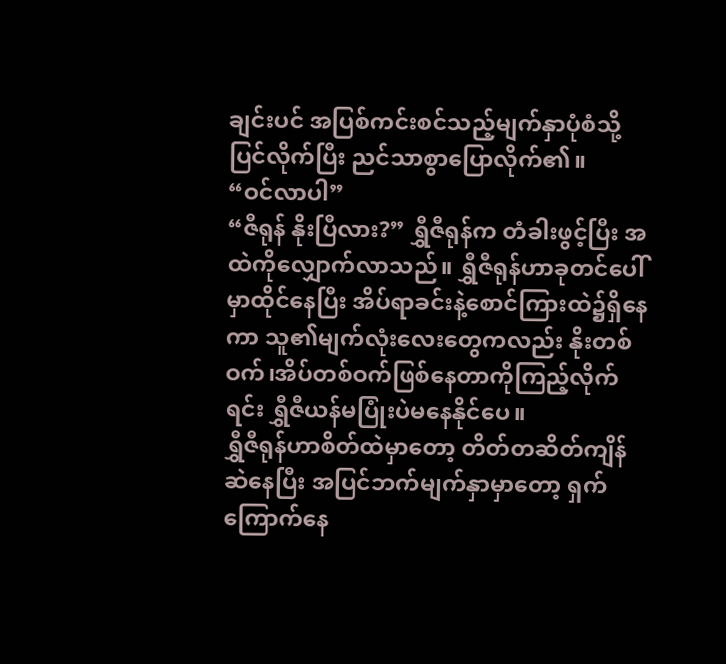ချင်းပင် အပြစ်ကင်းစင်သည့်မျက်နှာပုံစံသို့ပြင်လိုက်ပြီး ညင်သာစွာပြောလိုက်၏။
“ဝင်လာပါ”
“ဇီရုန် နိုးပြီလား?” ရွှီဇီရုန်က တံခါးဖွင့်ပြီး အထဲကိုလျှောက်လာသည်။ ရွှီဇီရုန်ဟာခုတင်ပေါ်မှာထိုင်နေပြီး အိပ်ရာခင်းနဲ့စောင်ကြားထဲ၌ရှိနေကာ သူ၏မျက်လုံးလေးတွေကလည်း နိုးတစ်ဝက်၊အိပ်တစ်ဝက်ဖြစ်နေတာကိုကြည့်လိုက်ရင်း ရွှီဇီယန်မပြုံးပဲမနေနိုင်ပေ။
ရွှီဇီရုန်ဟာစိတ်ထဲမှာတော့ တိတ်တဆိတ်ကျိန်ဆဲနေပြီး အပြင်ဘက်မျက်နှာမှာတော့ ရှက်ကြောက်နေ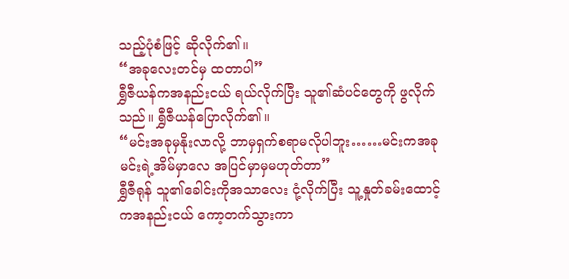သည့်ပုံစံဖြင့် ဆိုလိုက်၏။
“အခုလေးတင်မှ ထတာပါ”
ရွှီဇီယန်ကအနည်းငယ် ရယ်လိုက်ပြီး သူ၏ဆံပင်တွေကို ဖွလိုက်သည်။ ရွှီဇီယန်ပြောလိုက်၏။
“မင်းအခုမှနိုးလာလို့ ဘာမှရှက်စရာမလိုပါဘူး……မင်းကအခု မင်းရဲ့အိမ်မှာလေ အပြင်မှာမှမဟုတ်တာ”
ရွှီဇီရုန် သူ၏ခေါင်းကိုအသာလေး ငုံ့လိုက်ပြီး သူ့နှုတ်ခမ်းထောင့်ကအနည်းငယ် ကော့တက်သွားကာ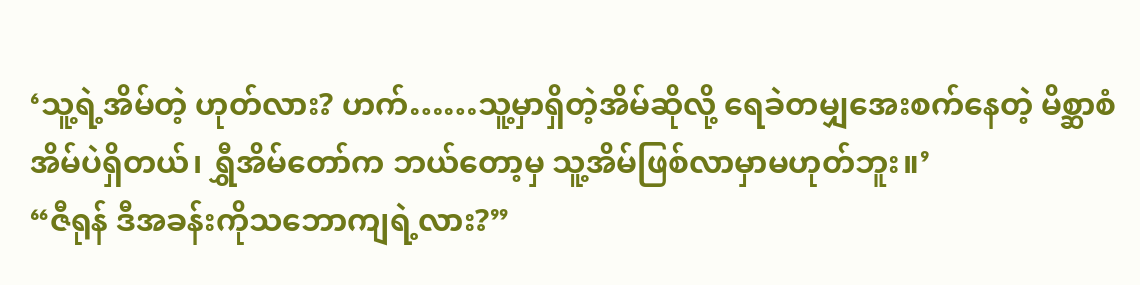‘သူ့ရဲ့အိမ်တဲ့ ဟုတ်လား? ဟက်……သူ့မှာရှိတဲ့အိမ်ဆိုလို့ ရေခဲတမျှအေးစက်နေတဲ့ မိစ္ဆာစံအိမ်ပဲရှိတယ်၊ ရွှီအိမ်တော်က ဘယ်တော့မှ သူ့အိမ်ဖြစ်လာမှာမဟုတ်ဘူး။’
“ဇီရုန် ဒီအခန်းကိုသဘောကျရဲ့လား?”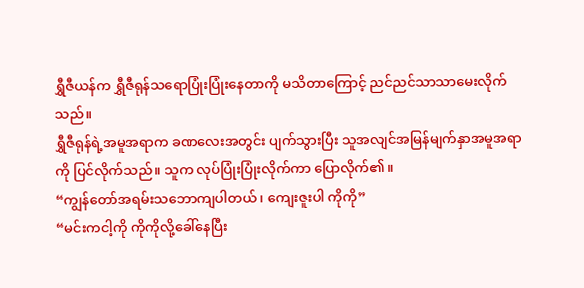ရွှီဇီယန်က ရွှီဇီရုန်သရောပြုံးပြုံးနေတာကို မသိတာကြောင့် ညင်ညင်သာသာမေးလိုက်သည်။
ရွှီဇီရုန်ရဲ့အမူအရာက ခဏလေးအတွင်း ပျက်သွားပြီး သူအလျင်အမြန်မျက်နှာအမူအရာကို ပြင်လိုက်သည်။ သူက လုပ်ပြုံးပြုံးလိုက်ကာ ပြောလိုက်၏။
“ကျွန်တော်အရမ်းသဘောကျပါတယ်၊ ကျေးဇူးပါ ကိုကို”
“မင်းကငါ့ကို ကိုကိုလို့ခေါ်နေပြီး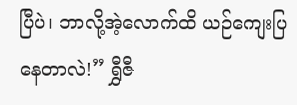ပြီပဲ၊ ဘာလို့အဲ့လောက်ထိ ယဉ်ကျေးပြနေတာလဲ!” ရွှီဇီ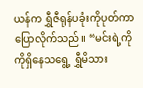ယန်က ရွှီဇီရုန်ပခုံးကိုပုတ်ကာ ပြောလိုက်သည်။ “မင်းရဲ့ကိုကိုရှိနေသရွေ့ ရွှီမိသား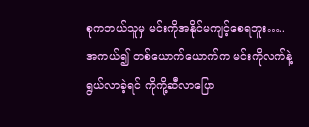စုကဘယ်သူမှ မင်းကိုအနိုင်မကျင့်စေရဘူး…..အကယ်၍ တစ်ယောက်ယောက်က မင်းကိုလက်နဲ့ရွယ်လာခဲ့ရင် ကိုကို့ဆီလာပြော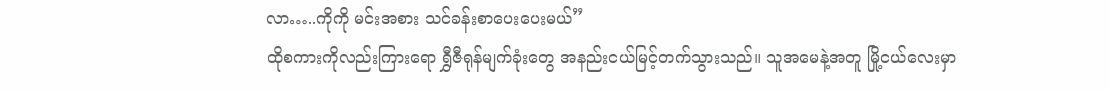လာ…..ကိုကို မင်းအစား သင်ခန်းစာပေးပေးမယ်”
ထိုစကားကိုလည်းကြားရော ရွှီဇီရုန်မျက်ခုံးတွေ အနည်းငယ်မြင့်တက်သွားသည်။ သူအမေနဲ့အတူ မြို့ငယ်လေးမှာ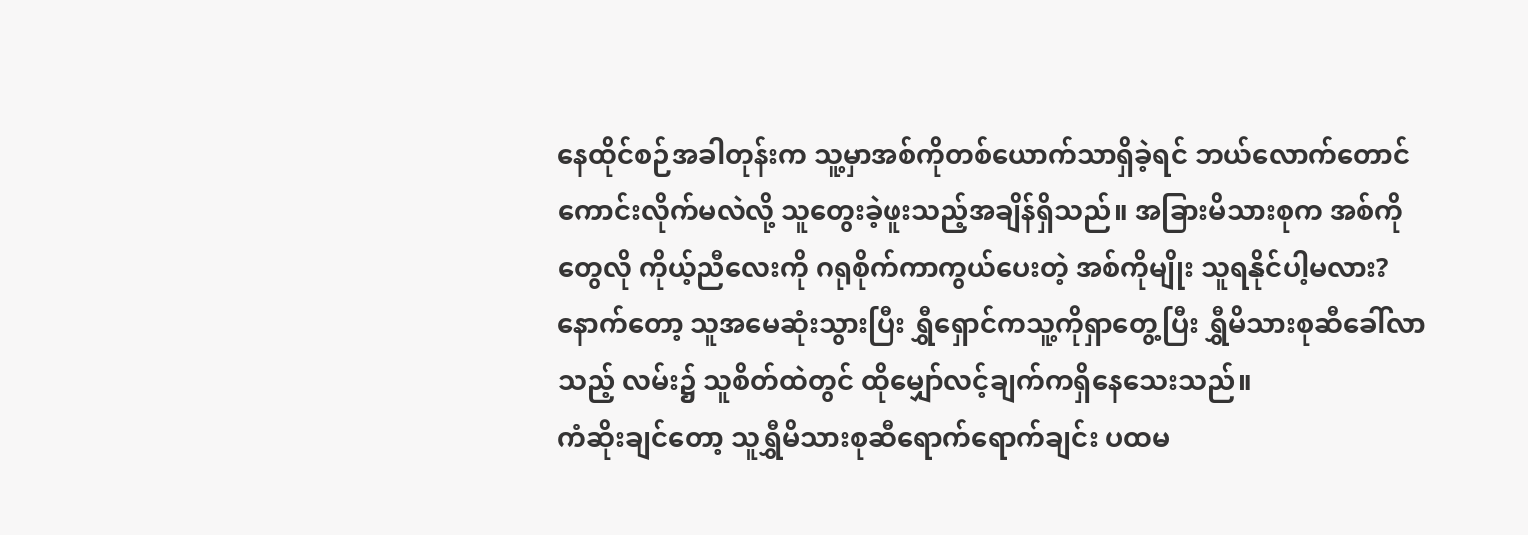နေထိုင်စဉ်အခါတုန်းက သူ့မှာအစ်ကိုတစ်ယောက်သာရှိခဲ့ရင် ဘယ်လောက်တောင်ကောင်းလိုက်မလဲလို့ သူတွေးခဲ့ဖူးသည့်အချိန်ရှိသည်။ အခြားမိသားစုက အစ်ကိုတွေလို ကိုယ့်ညီလေးကို ဂရုစိုက်ကာကွယ်ပေးတဲ့ အစ်ကိုမျိုး သူရနိုင်ပါ့မလား?
နောက်တော့ သူအမေဆုံးသွားပြီး ရွှီရှောင်ကသူ့ကိုရှာတွေ့ပြီး ရွှီမိသားစုဆီခေါ်လာသည့် လမ်း၌ သူစိတ်ထဲတွင် ထိုမျှော်လင့်ချက်ကရှိနေသေးသည်။
ကံဆိုးချင်တော့ သူရွှီမိသားစုဆီရောက်ရောက်ချင်း ပထမ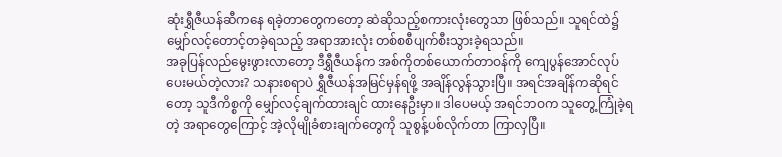ဆုံးရွှီဇီယန်ဆီကနေ ရခဲ့တာတွေကတော့ ဆဲဆိုသည့်စကားလုံးတွေသာ ဖြစ်သည်။ သူရင်ထဲ၌ မျှော်လင့်တောင့်တခဲ့ရသည့် အရာအားလုံး တစ်စစီပျက်စီးသွားခဲ့ရသည်။
အခုပြန်လည်မွေးဖွားလာတော့ ဒီရွှီဇီယန်က အစ်ကိုတစ်ယောက်တာဝန်ကို ကျေပွန်အောင်လုပ်ပေးမယ်တဲ့လား? သနားစရာပဲ ရွှီဇီယန်အမြင်မှန်ရဖို့ အချိန်လွန်သွားပြီ။ အရင်အချိန်ကဆိုရင်တော့ သူဒီကိစ္စကို မျှော်လင့်ချက်ထားချင် ထားနေဦးမှာ။ ဒါပေမယ့် အရင်ဘဝက သူတွေ့ကြုံခဲ့ရတဲ့ အရာတွေကြောင့် အဲ့လိုမျိုခံစားချက်တွေကို သူစွန့်ပစ်လိုက်တာ ကြာလှပြီ။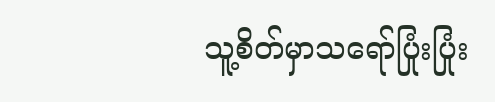သူ့စိတ်မှာသရော်ပြုံးပြုံး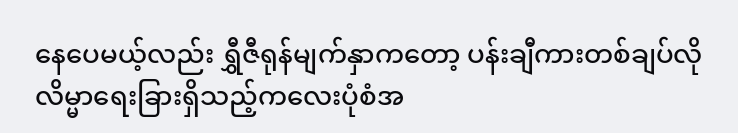နေပေမယ့်လည်း ရွှီဇီရုန်မျက်နှာကတော့ ပန်းချီကားတစ်ချပ်လို လိမ္မာရေးခြားရှိသည့်ကလေးပုံစံအ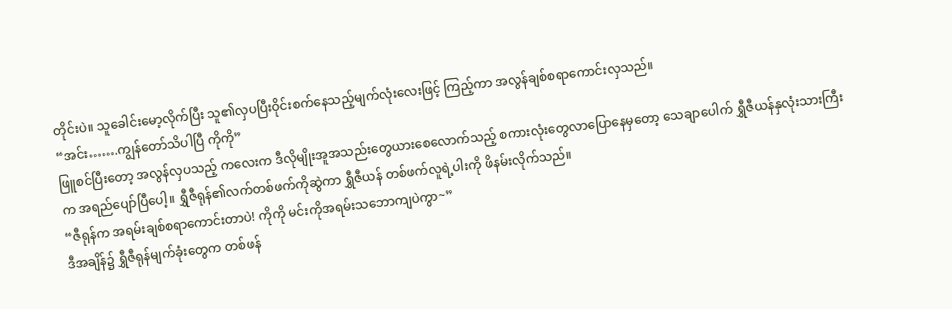တိုင်းပဲ။ သူခေါင်းမော့လိုက်ပြီး သူ၏လှပပြီးဝိုင်းစက်နေသည့်မျက်လုံးလေးဖြင့် ကြည့်ကာ အလွန်ချစ်စရာကောင်းလှသည်။
“အင်း…….ကျွန်တော်သိပါပြီ ကိုကို”
ဖြူစင်ပြီးတော့ အလွန်လှပသည့် ကလေးက ဒီလိုမျိုးအူအသည်းတွေယားစေလောက်သည့် စကားလုံးတွေလာပြောနေမှတော့ သေချာပေါက် ရွှီဇီယန်နှလုံးသားကြီးက အရည်ပျော်ပြီပေါ့။ ရွှီဇီရုန်၏လက်တစ်ဖက်ကိုဆွဲကာ ရွှီဇီယန် တစ်ဖက်လူရဲ့ပါးကို ဖိနမ်းလိုက်သည်။
“ဇီရုန်က အရမ်းချစ်စရာကောင်းတာပဲ! ကိုကို မင်းကိုအရမ်းသဘောကျပဲကွာ~”
ဒီအချိန်၌ ရွှီဇီရုန်မျက်ခုံးတွေက တစ်ဖန်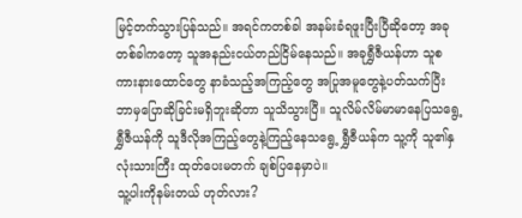မြင့်တက်သွားပြန်သည်။ အရင်ကတစ်ခါ အနမ်းခံရဖူးပြီးပြီဆိုတော့ အခုတစ်ခါကတော့ သူအနည်းငယ်တည်ငြိမ်နေသည်။ အခုရွှီဇီယန်ဟာ သူစကားနားထောင်တွေ နာခံသည့်အကြည့်တွေ အပြုအမူတွေနဲ့ပတ်သက်ပြီး ဘာမှပြောဆိုခြင်းမရှိဘူးဆိုတာ သူသိသွားပြီ။ သူလိမ်လိမ်မာမာနေပြသရွေ့ ရွှီဇီယန်ကို သူဒီလိုအကြည့်တွေနဲ့ကြည့်နေသရွေ့ ရွှီဇီယန်က သူ့ကို သူ၏နှလုံးသားကြီး ထုတ်ပေးမတက် ချစ်ပြနေမှာပဲ။
သူ့ပါးကိုနမ်းတယ် ဟုတ်လား?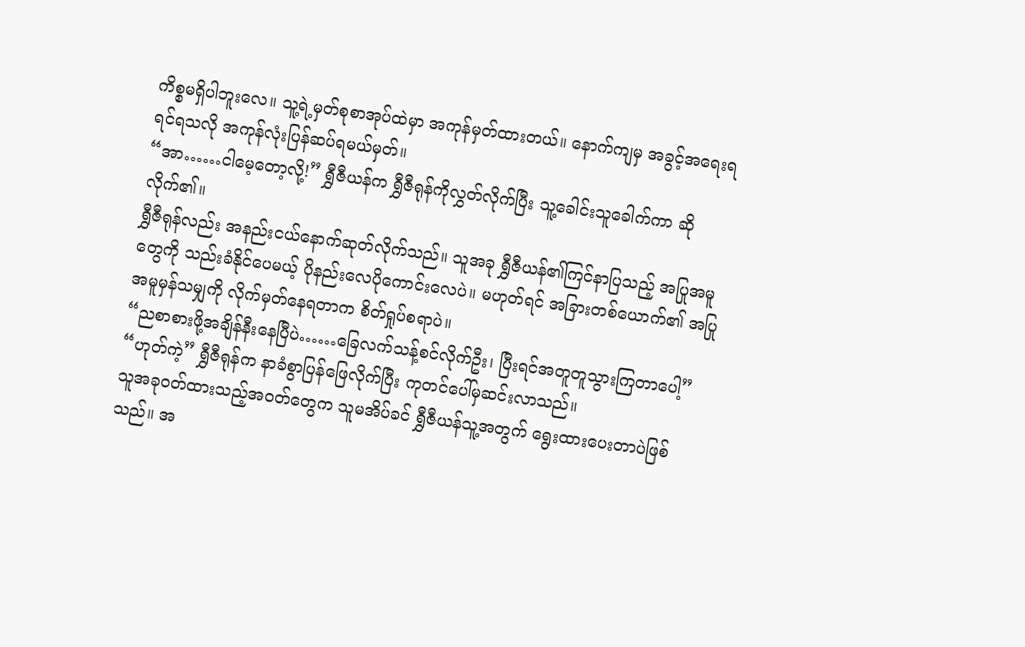ကိစ္စမရှိပါဘူးလေ။ သူ့ရဲ့မှတ်စုစာအုပ်ထဲမှာ အကုန်မှတ်ထားတယ်။ နောက်ကျမှ အခွင့်အရေးရရင်ရသလို အကုန်လုံးပြန်ဆပ်ရမယ်မှတ်။
“အာ……ငါမေ့တော့လို့!” ရွှီဇီယန်က ရွှီဇီရုန်ကိုလွှတ်လိုက်ပြီး သူ့ခေါင်းသူခေါက်ကာ ဆိုလိုက်၏။
ရွှီဇီရုန်လည်း အနည်းငယ်နောက်ဆုတ်လိုက်သည်။ သူအခု ရွှီဇီယန်၏ကြင်နာပြသည့် အပြုအမူတွေကို သည်းခံနိုင်ပေမယ့် ပိုနည်းလေပိုကောင်းလေပဲ။ မဟုတ်ရင် အခြားတစ်ယောက်၏ အပြုအမူမှန်သမျှကို လိုက်မှတ်နေရတာက စိတ်ရှုပ်စရာပဲ။
“ညစာစားဖို့အချိန်နီးနေပြီပဲ……ခြေလက်သန့်စင်လိုက်ဦး၊ ပြီးရင်အတူတူသွားကြတာပေါ့”
“ဟုတ်ကဲ့” ရွှီဇီရုန်က နာခံစွာပြန်ဖြေလိုက်ပြီး ကုတင်ပေါ်မှဆင်းလာသည်။
သူအခုဝတ်ထားသည့်အဝတ်တွေက သူမအိပ်ခင် ရွှီဇီယန်သူ့အတွက် ရွေးထားပေးတာပဲဖြစ်သည်။ အ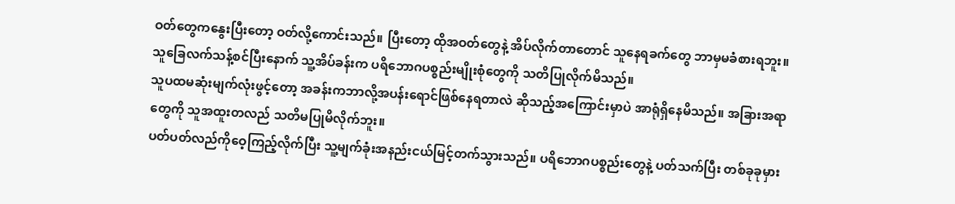ဝတ်တွေကနွေးပြီးတော့ ဝတ်လို့ကောင်းသည်။ ပြီးတော့ ထိုအဝတ်တွေနဲ့ အိပ်လိုက်တာတောင် သူနေရခက်တွေ ဘာမှမခံစားရဘူး။
သူခြေလက်သန့်စင်ပြီးနောက် သူ့အိပ်ခန်းက ပရိဘောဂပစ္စည်းမျိုးစုံတွေကို သတိပြုလိုက်မိသည်။
သူပထမဆုံးမျက်လုံးဖွင့်တော့ အခန်းကဘာလို့အပန်းရောင်ဖြစ်နေရတာလဲ ဆိုသည့်အကြောင်းမှာပဲ အာရုံရှိနေမိသည်။ အခြားအရာတွေကို သူအထူးတလည် သတိမပြုမိလိုက်ဘူး။
ပတ်ပတ်လည်ကိုဝေ့ကြည့်လိုက်ပြီး သူ့မျက်ခုံးအနည်းငယ်မြင့်တက်သွားသည်။ ပရိဘောဂပစ္စည်းတွေနဲ့ ပတ်သက်ပြီး တစ်ခုခုမှား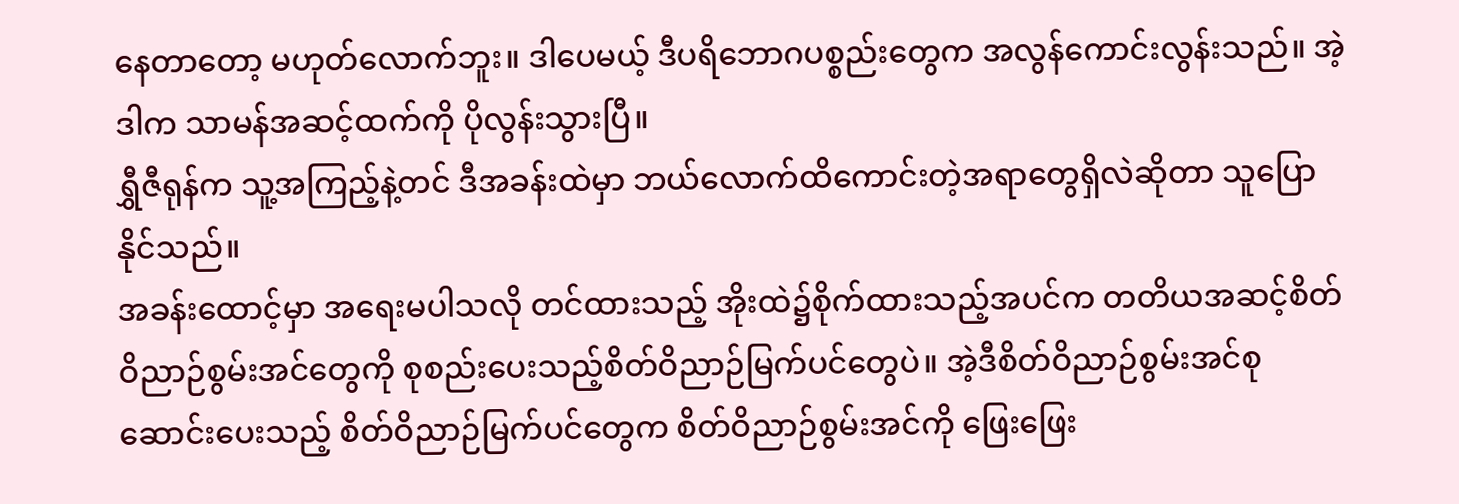နေတာတော့ မဟုတ်လောက်ဘူး။ ဒါပေမယ့် ဒီပရိဘောဂပစ္စည်းတွေက အလွန်ကောင်းလွန်းသည်။ အဲ့ဒါက သာမန်အဆင့်ထက်ကို ပိုလွန်းသွားပြီ။
ရွှီဇီရုန်က သူ့အကြည့်နဲ့တင် ဒီအခန်းထဲမှာ ဘယ်လောက်ထိကောင်းတဲ့အရာတွေရှိလဲဆိုတာ သူပြောနိုင်သည်။
အခန်းထောင့်မှာ အရေးမပါသလို တင်ထားသည့် အိုးထဲ၌စိုက်ထားသည့်အပင်က တတိယအဆင့်စိတ်ဝိညာဉ်စွမ်းအင်တွေကို စုစည်းပေးသည့်စိတ်ဝိညာဉ်မြက်ပင်တွေပဲ။ အဲ့ဒီစိတ်ဝိညာဉ်စွမ်းအင်စုဆောင်းပေးသည့် စိတ်ဝိညာဉ်မြက်ပင်တွေက စိတ်ဝိညာဉ်စွမ်းအင်ကို ဖြေးဖြေး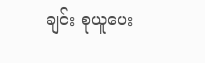ချင်း စုယူပေး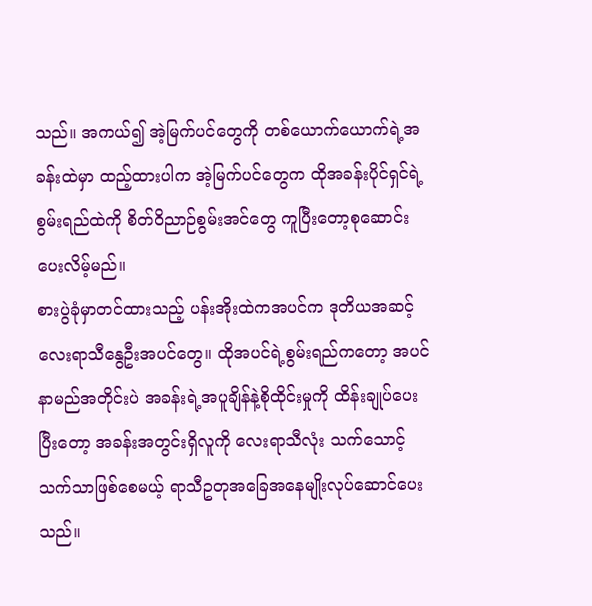သည်။ အကယ်၍ အဲ့မြက်ပင်တွေကို တစ်ယောက်ယောက်ရဲ့အခန်းထဲမှာ ထည့်ထားပါက အဲ့မြက်ပင်တွေက ထိုအခန်းပိုင်ရှင်ရဲ့စွမ်းရည်ထဲကို စိတ်ဝိညာဉ်စွမ်းအင်တွေ ကူပြီးတော့စုဆောင်းပေးလိမ့်မည်။
စားပွဲခုံမှာတင်ထားသည့် ပန်းအိုးထဲကအပင်က ဒုတိယအဆင့် လေးရာသီနွေဦးအပင်တွေ။ ထိုအပင်ရဲ့စွမ်းရည်ကတော့ အပင်နာမည်အတိုင်းပဲ အခန်းရဲ့အပူချိန်နဲ့စိုထိုင်းမှုကို ထိန်းချုပ်ပေးပြီးတော့ အခန်းအတွင်းရှိလူကို လေးရာသီလုံး သက်သောင့်သက်သာဖြစ်စေမယ့် ရာသီဥတုအခြေအနေမျိုးလုပ်ဆောင်ပေးသည်။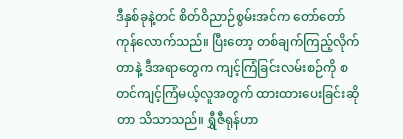ဒီနှစ်ခုနဲ့တင် စိတ်ဝိညာဉ်စွမ်းအင်က တော်တော်ကုန်လောက်သည်။ ပြီးတော့ တစ်ချက်ကြည့်လိုက်တာနဲ့ ဒီအရာတွေက ကျင့်ကြံခြင်းလမ်းစဉ်ကို စတင်ကျင့်ကြံမယ့်လူအတွက် ထားထားပေးခြင်းဆိုတာ သိသာသည်။ ရွှီဇီရုန်ဟာ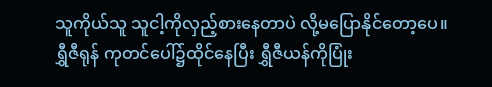သူကိုယ်သူ သူငါ့ကိုလှည့်စားနေတာပဲ လို့မပြောနိုင်တော့ပေ။
ရွှီဇီရုန် ကုတင်ပေါ်၌ထိုင်နေပြီး ရွှီဇီယန်ကိုပြုံး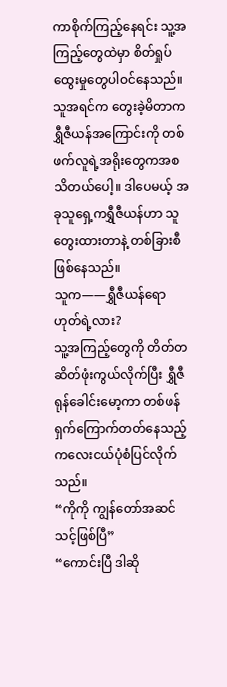ကာစိုက်ကြည့်နေရင်း သူ့အကြည့်တွေထဲမှာ စိတ်ရှုပ်ထွေးမှုတွေပါဝင်နေသည်။ သူအရင်က တွေးခဲ့မိတာက ရွှီဇီယန်အကြောင်းကို တစ်ဖက်လူရဲ့အရိုးတွေကအစ သိတယ်ပေါ့။ ဒါပေမယ့် အခုသူရှေ့ကရွှီဇီယန်ဟာ သူတွေးထားတာနဲ့ တစ်ခြားစီဖြစ်နေသည်။
သူက——ရွှီဇီယန်ရော ဟုတ်ရဲ့လား?
သူ့အကြည့်တွေကို တိတ်တဆိတ်ဖုံးကွယ်လိုက်ပြီး ရွှီဇီရုန်ခေါင်းမော့ကာ တစ်ဖန်ရှက်ကြောက်တတ်နေသည့် ကလေးငယ်ပုံစံပြင်လိုက်သည်။
“ကိုကို ကျွန်တော်အဆင်သင့်ဖြစ်ပြီ”
“ကောင်းပြီ ဒါဆို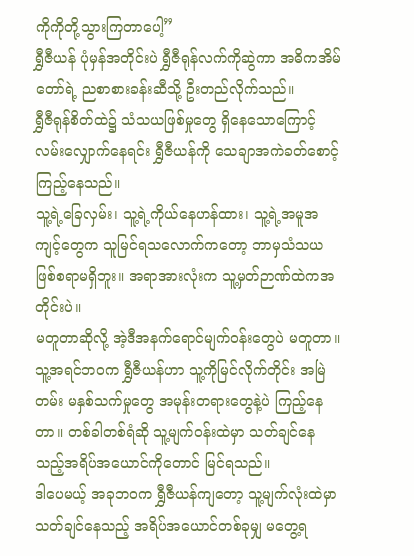ကိုကိုတို့သွားကြတာပေါ့”
ရွှီဇီယန် ပုံမှန်အတိုင်းပဲ ရွှီဇီရုန်လက်ကိုဆွဲကာ အဓိကအိမ်တော်ရဲ့ ညစာစားခန်းဆီသို့ ဦးတည်လိုက်သည်။
ရွှီဇီရုန်စိတ်ထဲ၌ သံသယဖြစ်မှုတွေ ရှိနေသောကြောင့် လမ်းလျှောက်နေရင်း ရွှီဇီယန်ကို သေချာအကဲခတ်စောင့်ကြည့်နေသည်။
သူ့ရဲ့ခြေလှမ်း၊ သူ့ရဲ့ကိုယ်နေဟန်ထား၊ သူ့ရဲ့အမူအကျင့်တွေက သူမြင်ရသလောက်ကတော့ ဘာမှသံသယဖြစ်စရာမရှိဘူး။ အရာအားလုံးက သူ့မှတ်ဉာဏ်ထဲကအတိုင်းပဲ။
မတူတာဆိုလို့ အဲ့ဒီအနက်ရောင်မျက်ဝန်းတွေပဲ မတူတာ။
သူ့အရင်ဘဝက ရွှီဇီယန်ဟာ သူ့ကိုမြင်လိုက်တိုင်း အမြဲတမ်း မနှစ်သက်မှုတွေ အမုန်းတရားတွေနဲ့ပဲ ကြည့်နေတာ။ တစ်ခါတစ်ရံဆို သူ့မျက်ဝန်းထဲမှာ သတ်ချင်နေသည့်အရိပ်အယောင်ကိုတောင် မြင်ရသည်။
ဒါပေမယ့် အခုဘဝက ရွှီဇီယန်ကျတော့ သူ့မျက်လုံးထဲမှာ သတ်ချင်နေသည့် အရိပ်အယောင်တစ်ခုမျှ မတွေ့ရ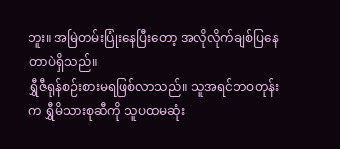ဘူး။ အမြဲတမ်းပြုံးနေပြီးတော့ အလိုလိုက်ချစ်ပြနေတာပဲရှိသည်။
ရွှီဇီရုန်စဉ်းစားမရဖြစ်လာသည်။ သူအရင်ဘဝတုန်းက ရွှီမိသားစုဆီကို သူပထမဆုံး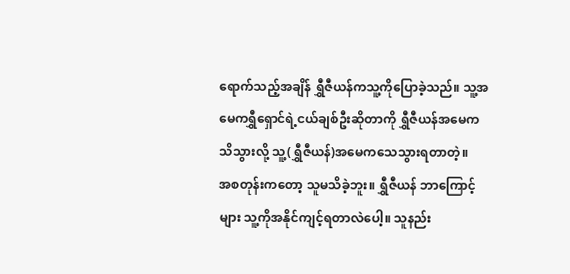ရောက်သည့်အချိန် ရွှီဇီယန်ကသူ့ကိုပြောခဲ့သည်။ သူ့အမေကရွှီရှောင်ရဲ့ငယ်ချစ်ဦးဆိုတာကို ရွှီဇီယန်အမေကသိသွားလို့ သူ့(ရွှီဇီယန်)အမေကသေသွားရတာတဲ့။
အစတုန်းကတော့ သူမသိခဲ့ဘူး။ ရွှီဇီယန် ဘာကြောင့်များ သူ့ကိုအနိုင်ကျင့်ရတာလဲပေါ့။ သူနည်း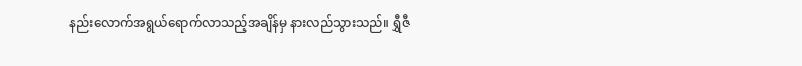နည်းလောက်အရွယ်ရောက်လာသည့်အချိန်မှ နားလည်သွားသည်။ ရွှီဇီ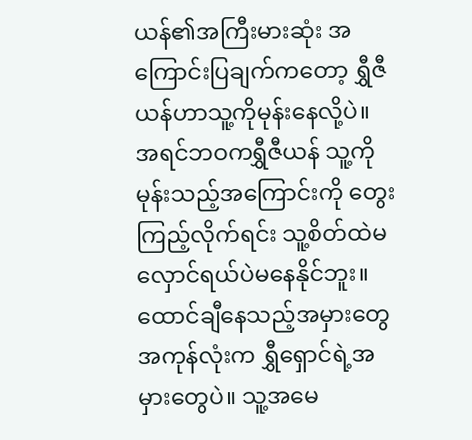ယန်၏အကြီးမားဆုံး အကြောင်းပြချက်ကတော့ ရွှီဇီယန်ဟာသူ့ကိုမုန်းနေလို့ပဲ။
အရင်ဘဝကရွှီဇီယန် သူ့ကိုမုန်းသည့်အကြောင်းကို တွေးကြည့်လိုက်ရင်း သူ့စိတ်ထဲမလှောင်ရယ်ပဲမနေနိုင်ဘူး။ ထောင်ချီနေသည့်အမှားတွေ အကုန်လုံးက ရွှီရှောင်ရဲ့အမှားတွေပဲ။ သူ့အမေ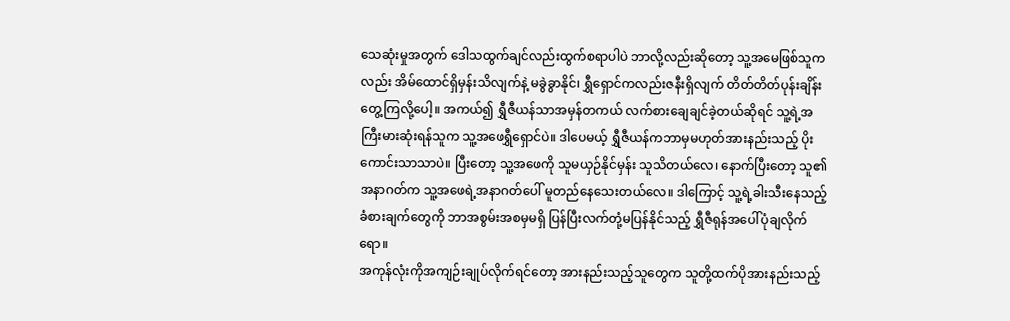သေဆုံးမှုအတွက် ဒေါသထွက်ချင်လည်းထွက်စရာပါပဲ ဘာလို့လည်းဆိုတော့ သူ့အမေဖြစ်သူကလည်း အိမ်ထောင်ရှိမှန်းသိလျက်နဲ့ မခွဲခွာနိုင်၊ ရွှီရှောင်ကလည်းဇနီးရှိလျက် တိတ်တိတ်ပုန်းချိန်းတွေ့ကြလို့ပေါ့။ အကယ်၍ ရွှီဇီယန်သာအမှန်တကယ် လက်စားချေချင်ခဲ့တယ်ဆိုရင် သူ့ရဲ့အကြီးမားဆုံးရန်သူက သူ့အဖေရွှီရှောင်ပဲ။ ဒါပေမယ့် ရွှီဇီယန်ကဘာမှမဟုတ်အားနည်းသည့် ပိုးကောင်းသာသာပဲ။ ပြီးတော့ သူ့အဖေကို သူမယှဉ်နိုင်မှန်း သူသိတယ်လေ၊ နောက်ပြီးတော့ သူ၏အနာဂတ်က သူ့အဖေရဲ့အနာဂတ်ပေါ် မူတည်နေသေးတယ်လေ။ ဒါကြောင့် သူ့ရဲ့ခါးသီးနေသည့်ခံစားချက်တွေကို ဘာအစွမ်းအစမှမရှိ ပြန်ပြီးလက်တုံ့မပြန်နိုင်သည့် ရွှီဇီရုန်အပေါ်ပုံချလိုက်ရော။
အကုန်လုံးကိုအကျဉ်းချုပ်လိုက်ရင်တော့ အားနည်းသည့်သူတွေက သူတို့ထက်ပိုအားနည်းသည့်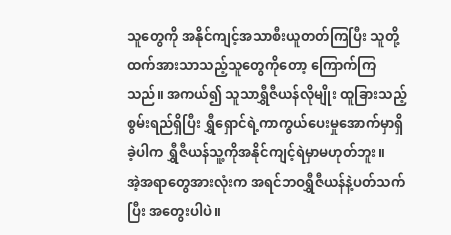သူတွေကို အနိုင်ကျင့်အသာစီးယူတတ်ကြပြီး သူတို့ထက်အားသာသည့်သူတွေကိုတော့ ကြောက်ကြသည်။ အကယ်၍ သူသာရွှီဇီယန်လိုမျိုး ထူခြားသည့်စွမ်းရည်ရှိပြီး ရွှီရှောင်ရဲ့ကာကွယ်ပေးမှုအောက်မှာရှိခဲ့ပါက ရွှီဇီယန်သူ့ကိုအနိုင်ကျင့်ရဲမှာမဟုတ်ဘူး။
အဲ့အရာတွေအားလုံးက အရင်ဘဝရွှီဇီယန်နဲ့ပတ်သက်ပြီး အတွေးပါပဲ။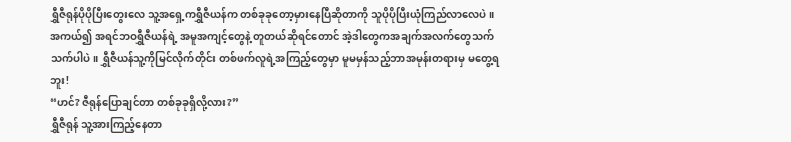ရွှီဇီရုန်ပိုပိုပြီးတွေးလေ သူ့အရှေ့ကရွှီဇီယန်က တစ်ခုခုတော့မှားနေပြီဆိုတာကို သူပိုပိုပြီးယုံကြည်လာလေပဲ။
အကယ်၍ အရင်ဘဝရွှီဇီယန်ရဲ့ အမူအကျင့်တွေနဲ့ တူတယ်ဆိုရင်တောင် အဲ့ဒါတွေကအချက်အလက်တွေသက်သက်ပါပဲ။ ရွှီဇီယန်သူ့ကိုမြင်လိုက်တိုင်း တစ်ဖက်လူရဲ့အကြည့်တွေမှာ မူမမှန်သည့်ဘာအမုန်းတရားမှ မတွေ့ရဘူး!
“ဟင်? ဇီရုန်ပြောချင်တာ တစ်ခုခုရှိလို့လား?”
ရွှီဇီရုန် သူ့အားကြည့်နေတာ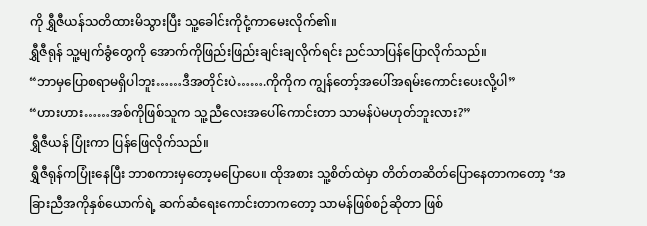ကို ရွှီဇီယန်သတိထားမိသွားပြီး သူ့ခေါင်းကိုငုံ့ကာမေးလိုက်၏။
ရွှီဇီရုန် သူ့မျက်ခွံတွေကို အောက်ကိုဖြည်းဖြည်းချင်းချလိုက်ရင်း ညင်သာပြန်ပြောလိုက်သည်။
“ဘာမှပြောစရာမရှိပါဘူး……ဒီအတိုင်းပဲ…….ကိုကိုက ကျွန်တော့်အပေါ်အရမ်းကောင်းပေးလို့ပါ”
“ဟားဟား……အစ်ကိုဖြစ်သူက သူ့ညီလေးအပေါ်ကောင်းတာ သာမန်ပဲမဟုတ်ဘူးလား?”
ရွှီဇီယန် ပြုံးကာ ပြန်ဖြေလိုက်သည်။
ရွှီဇီရုန်ကပြုံးနေပြီး ဘာစကားမှတော့မပြောပေ။ ထိုအစား သူ့စိတ်ထဲမှာ တိတ်တဆိတ်ပြောနေတာကတော့ ‘အခြားညီအကိုနှစ်ယောက်ရဲ့ ဆက်ဆံရေးကောင်းတာကတော့ သာမန်ဖြစ်စဉ်ဆိုတာ ဖြစ်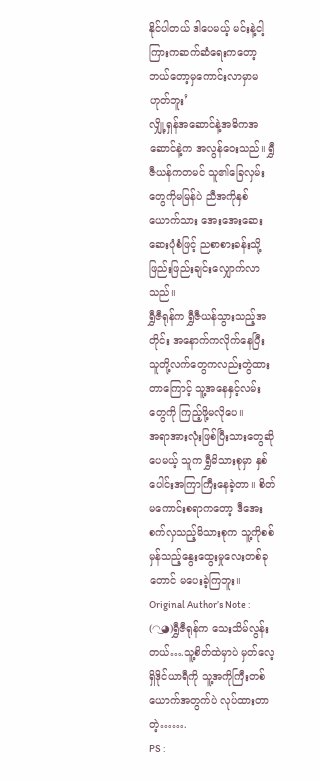နိုင်ပါတယ် ဒါပေမယ့် မင်းနဲ့ငါ့ကြားကဆက်ဆံရေးကတော့ ဘယ်တော့မှကောင်းလာမှာမဟုတ်ဘူး’
လျှို့ရှန်အဆောင်နဲ့အဓိကအဆောင်နဲ့က အလွန်ဝေးသည်။ ရွှီဇီယန်ကတမင် သူ၏ခြေလှမ်းတွေကိုမမြန်ပဲ ညီအကိုနှစ်ယောက်သား အေးအေးဆေးဆေးပုံစံဖြင့် ညစာစားခန်းသို့ ဖြည်းဖြည်းချင်းလျှောက်လာသည်။
ရွှီဇီရုန်က ရွှီဇီယန်သွားသည့်အတိုင်း အနောက်ကလိုက်နေပြီး သူတို့လက်တွေကလည်းတွဲထားတာကြောင့် သူ့အနေနှင့်လမ်းတွေကို ကြည့်ဖို့မလိုပေ။
အရာအားလုံးဖြစ်ပြီးသားတွေဆိုပေမယ့် သူက ရွှီမိသားစုမှာ နှစ်ပေါင်းအကြာကြီးနေခဲ့တာ။ စိတ်မကောင်းစရာကတော့ ဒီအေးစက်လှသည့်မိသားစုက သူ့ကိုစစ်မှန်သည့်နွေးထွေးမှုလေးတစ်ခုတောင် မပေးခဲ့ကြဘူး။
Original Author’s Note : (◠‿◕)ရွှီဇီရုန်က သေးသိမ်လွန်းတယ်….သူ့စိတ်ထဲမှာပဲ မှတ်လေ့ရှိဒိုင်ယာရီကို သူ့အကိုကြီးတစ်ယောက်အတွက်ပဲ လုပ်ထားတာတဲ့…….
PS :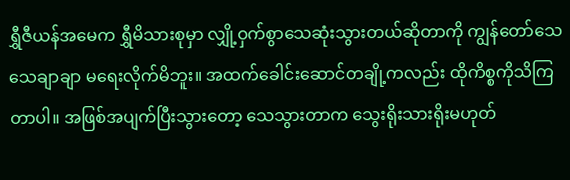ရွှီဇီယန်အမေက ရွှီမိသားစုမှာ လျှို့ဝှက်စွာသေဆုံးသွားတယ်ဆိုတာကို ကျွန်တော်သေသေချာချာ မရေးလိုက်မိဘူး။ အထက်ခေါင်းဆောင်တချို့ကလည်း ထိုကိစ္စကိုသိကြတာပါ။ အဖြစ်အပျက်ပြီးသွားတော့ သေသွားတာက သွေးရိုးသားရိုးမဟုတ်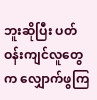ဘူးဆိုပြီး ပတ်ဝန်းကျင်လူတွေက လျှောက်ဖွကြ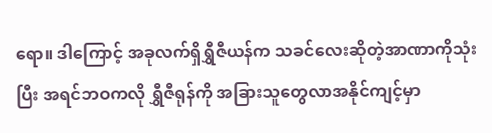ရော။ ဒါကြောင့် အခုလက်ရှိရွှီဇီယန်က သခင်လေးဆိုတဲ့အာဏာကိုသုံးပြီး အရင်ဘဝကလို ရွှီဇီရုန်ကို အခြားသူတွေလာအနိုင်ကျင့်မှာ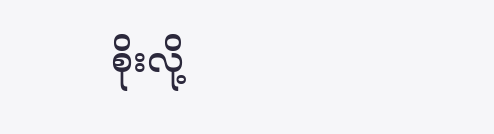စိုးလို့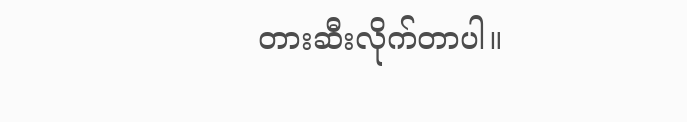တားဆီးလိုက်တာပါ။